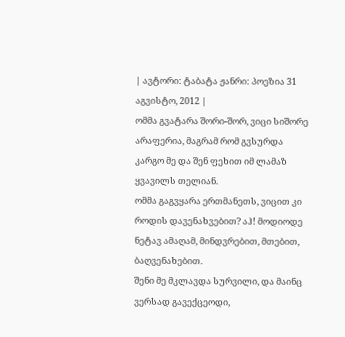| ავტორი: ტაბატა ჟანრი: პოეზია 31 აგვისტო, 2012 |
ომმა გვატარა შორი-შორ, ვიცი სიშორე არაფერია, მაგრამ რომ გვსურდა კარგო მე და შენ ფეხით იმ ლამაზ ყვავილს თელიან.
ომმა გაგვყარა ერთმანეთს, ვიცით კი როდის დავენახვებით? აჰ! მოდიოდე ნეტავ ამაღამ, მინდვრებით, მთებით, ბაღვენახებით.
შენი მე მკლავდა სურვილი, და მაინც ვერსად გავექცეოდი,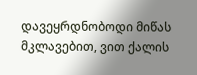დავეყრდნობოდი მიწას მკლავებით, ვით ქალის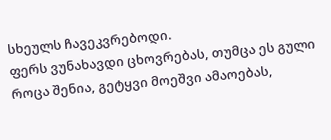სხეულს ჩავეკვრებოდი.
ფერს ვუნახავდი ცხოვრებას, თუმცა ეს გული როცა შენია, გეტყვი მოეშვი ამაოებას,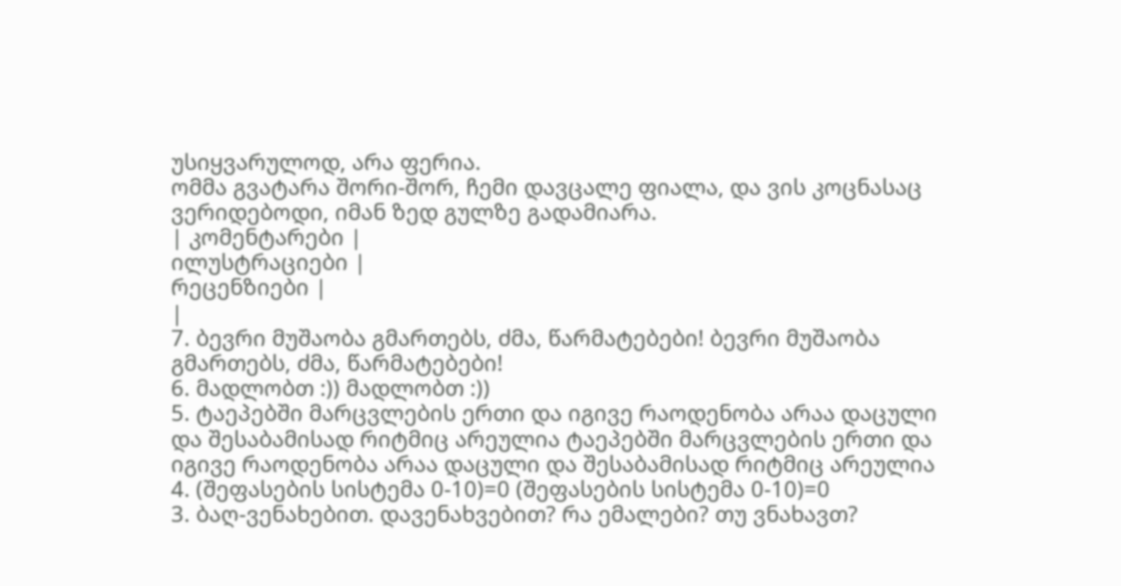უსიყვარულოდ, არა ფერია.
ომმა გვატარა შორი-შორ, ჩემი დავცალე ფიალა, და ვის კოცნასაც ვერიდებოდი, იმან ზედ გულზე გადამიარა.
| კომენტარები |
ილუსტრაციები |
რეცენზიები |
|
7. ბევრი მუშაობა გმართებს, ძმა, წარმატებები! ბევრი მუშაობა გმართებს, ძმა, წარმატებები!
6. მადლობთ :)) მადლობთ :))
5. ტაეპებში მარცვლების ერთი და იგივე რაოდენობა არაა დაცული და შესაბამისად რიტმიც არეულია ტაეპებში მარცვლების ერთი და იგივე რაოდენობა არაა დაცული და შესაბამისად რიტმიც არეულია
4. (შეფასების სისტემა 0-10)=0 (შეფასების სისტემა 0-10)=0
3. ბაღ-ვენახებით. დავენახვებით? რა ემალები? თუ ვნახავთ?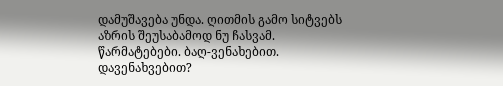დამუშავება უნდა. ღითმის გამო სიტვებს აზრის შეუსაბამოდ ნუ ჩასვამ. წარმატებები. ბაღ-ვენახებით. დავენახვებით?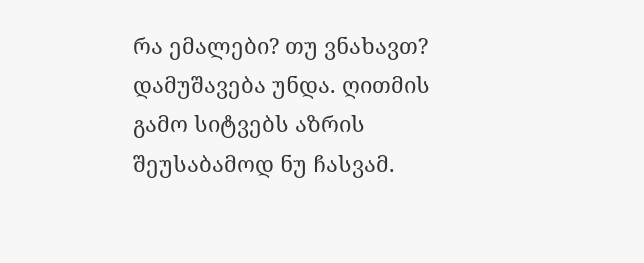რა ემალები? თუ ვნახავთ? დამუშავება უნდა. ღითმის გამო სიტვებს აზრის შეუსაბამოდ ნუ ჩასვამ.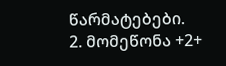წარმატებები.
2. მომეწონა +2+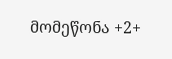მომეწონა +2+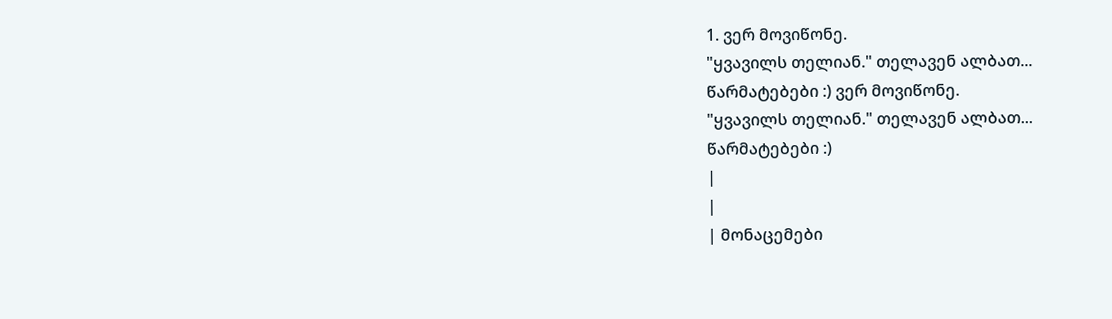1. ვერ მოვიწონე.
"ყვავილს თელიან." თელავენ ალბათ...
წარმატებები :) ვერ მოვიწონე.
"ყვავილს თელიან." თელავენ ალბათ...
წარმატებები :)
|
|
| მონაცემები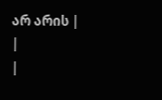არ არის |
|
|